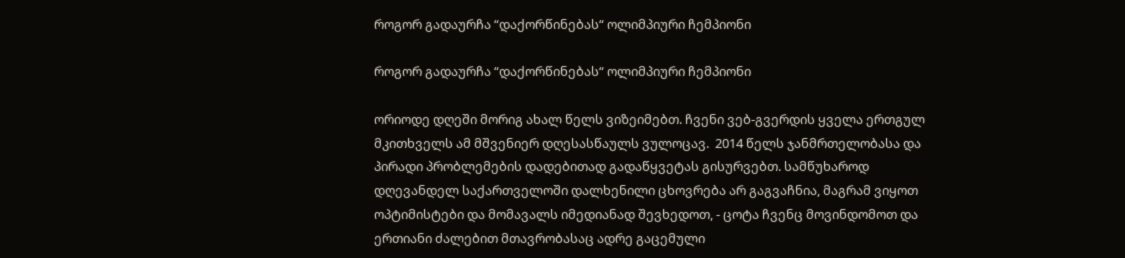როგორ გადაურჩა “დაქორწინებას“ ოლიმპიური ჩემპიონი

როგორ გადაურჩა “დაქორწინებას“ ოლიმპიური ჩემპიონი

ორიოდე დღეში მორიგ ახალ წელს ვიზეიმებთ. ჩვენი ვებ-გვერდის ყველა ერთგულ მკითხველს ამ მშვენიერ დღესასწაულს ვულოცავ.  2014 წელს ჯანმრთელობასა და პირადი პრობლემების დადებითად გადაწყვეტას გისურვებთ. სამწუხაროდ დღევანდელ საქართველოში დალხენილი ცხოვრება არ გაგვაჩნია, მაგრამ ვიყოთ ოპტიმისტები და მომავალს იმედიანად შევხედოთ, - ცოტა ჩვენც მოვინდომოთ და ერთიანი ძალებით მთავრობასაც ადრე გაცემული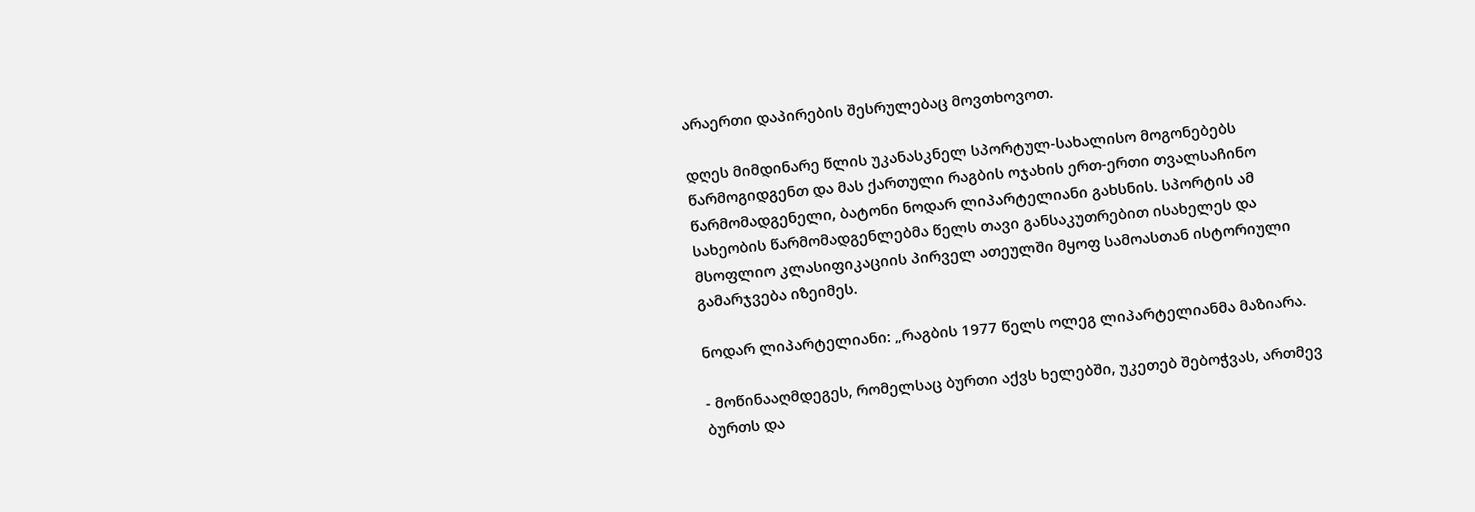არაერთი დაპირების შესრულებაც მოვთხოვოთ.

დღეს მიმდინარე წლის უკანასკნელ სპორტულ-სახალისო მოგონებებს წარმოგიდგენთ და მას ქართული რაგბის ოჯახის ერთ-ერთი თვალსაჩინო წარმომადგენელი, ბატონი ნოდარ ლიპარტელიანი გახსნის. სპორტის ამ სახეობის წარმომადგენლებმა წელს თავი განსაკუთრებით ისახელეს და მსოფლიო კლასიფიკაციის პირველ ათეულში მყოფ სამოასთან ისტორიული გამარჯვება იზეიმეს.

ნოდარ ლიპარტელიანი: „რაგბის 1977 წელს ოლეგ ლიპარტელიანმა მაზიარა.

- მოწინააღმდეგეს, რომელსაც ბურთი აქვს ხელებში, უკეთებ შებოჭვას, ართმევ ბურთს და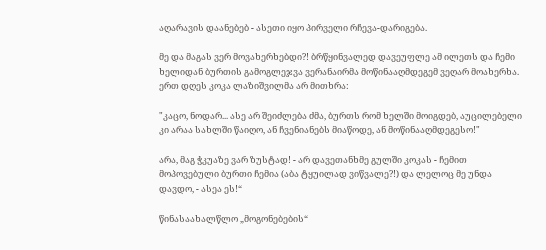აღარავის დაანებებ - ასეთი იყო პირველი რჩევა-დარიგება.

მე და მაგას ვერ მოვახერხებდი?! ბრწყინვალედ დავეუფლე ამ ილეთს და ჩემი ხელიდან ბურთის გამოგლეჯვა ვერანაირმა მოწინააღმდეგემ ვეღარ მოახერხა. ერთ დღეს კოკა ლაზიშვილმა არ მითხრა:

"კაცო, ნოდარ... ასე არ შეიძლება ძმა, ბურთს რომ ხელში მოიგდებ, აუცილებელი კი არაა სახლში წაიღო, ან ჩვენიანებს მიაწოდე, ან მოწინააღმდეგესო!"

არა, მაგ ჭკუაზე ვარ ზუსტად! - არ დავეთანხმე გულში კოკას - ჩემით მოპოვებული ბურთი ჩემია (აბა ტყუილად ვიწვალე?!) და ლელოც მე უნდა დავდო, - ასეა ეს!“

წინასაახალწლო „მოგონებების“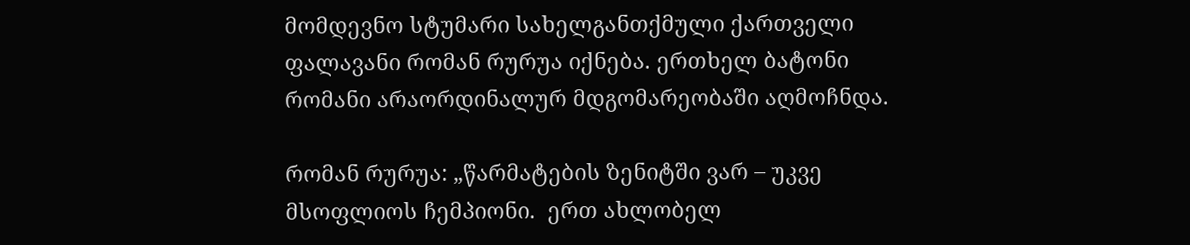მომდევნო სტუმარი სახელგანთქმული ქართველი ფალავანი რომან რურუა იქნება. ერთხელ ბატონი რომანი არაორდინალურ მდგომარეობაში აღმოჩნდა.

რომან რურუა: „წარმატების ზენიტში ვარ – უკვე მსოფლიოს ჩემპიონი.  ერთ ახლობელ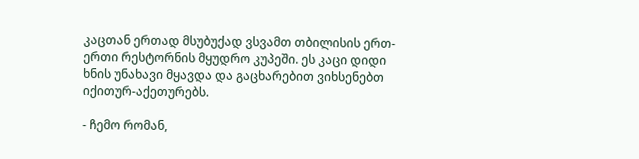კაცთან ერთად მსუბუქად ვსვამთ თბილისის ერთ-ერთი რესტორნის მყუდრო კუპეში. ეს კაცი დიდი ხნის უნახავი მყავდა და გაცხარებით ვიხსენებთ იქითურ-აქეთურებს.

- ჩემო რომან,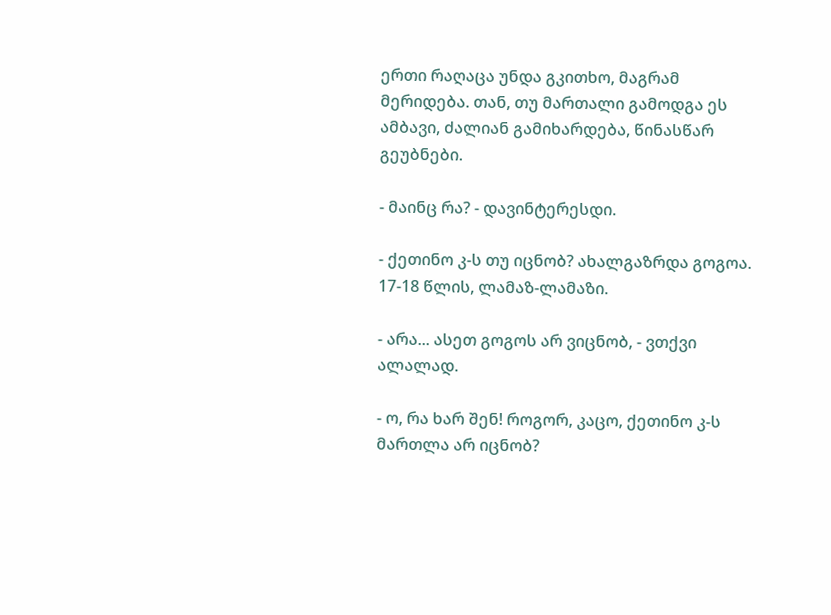ერთი რაღაცა უნდა გკითხო, მაგრამ მერიდება. თან, თუ მართალი გამოდგა ეს ამბავი, ძალიან გამიხარდება, წინასწარ გეუბნები.

- მაინც რა? - დავინტერესდი.

- ქეთინო კ-ს თუ იცნობ? ახალგაზრდა გოგოა. 17-18 წლის, ლამაზ-ლამაზი.

- არა... ასეთ გოგოს არ ვიცნობ, - ვთქვი ალალად.

- ო, რა ხარ შენ! როგორ, კაცო, ქეთინო კ-ს მართლა არ იცნობ?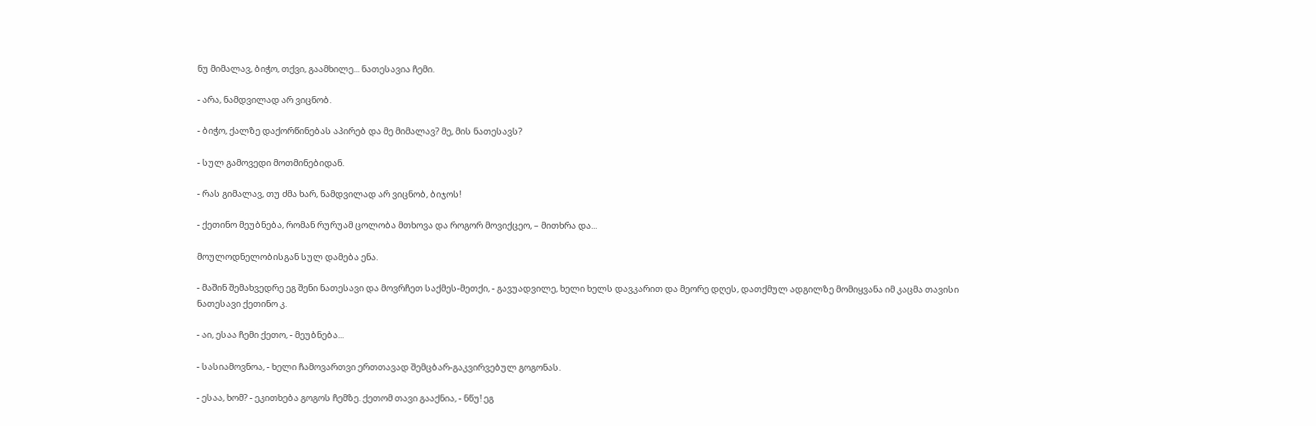ნუ მიმალავ, ბიჭო, თქვი, გაამხილე... ნათესავია ჩემი.

- არა, ნამდვილად არ ვიცნობ.

- ბიჭო, ქალზე დაქორწინებას აპირებ და მე მიმალავ? მე, მის ნათესავს?

- სულ გამოვედი მოთმინებიდან.

- რას გიმალავ, თუ ძმა ხარ, ნამდვილად არ ვიცნობ, ბიჯოს!

- ქეთინო მეუბნება, რომან რურუამ ცოლობა მთხოვა და როგორ მოვიქცეო, – მითხრა და...

მოულოდნელობისგან სულ დამება ენა.

- მაშინ შემახვედრე ეგ შენი ნათესავი და მოვრჩეთ საქმეს-მეთქი, - გავუადვილე, ხელი ხელს დავკარით და მეორე დღეს, დათქმულ ადგილზე მომიყვანა იმ კაცმა თავისი ნათესავი ქეთინო კ.

- აი, ესაა ჩემი ქეთო, - მეუბნება...

- სასიამოვნოა, - ხელი ჩამოვართვი ერთთავად შემცბარ-გაკვირვებულ გოგონას.

- ესაა, ხომ? - ეკითხება გოგოს ჩემზე. ქეთომ თავი გააქნია, - ნწუ! ეგ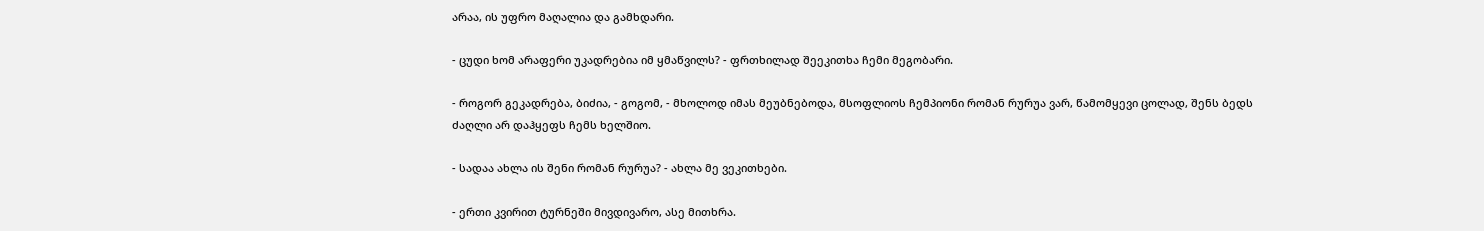არაა, ის უფრო მაღალია და გამხდარი.

- ცუდი ხომ არაფერი უკადრებია იმ ყმაწვილს? - ფრთხილად შეეკითხა ჩემი მეგობარი.

- როგორ გეკადრება, ბიძია, - გოგომ, - მხოლოდ იმას მეუბნებოდა, მსოფლიოს ჩემპიონი რომან რურუა ვარ, წამომყევი ცოლად, შენს ბედს ძაღლი არ დაჰყეფს ჩემს ხელშიო.

- სადაა ახლა ის შენი რომან რურუა? - ახლა მე ვეკითხები.

- ერთი კვირით ტურნეში მივდივარო, ასე მითხრა.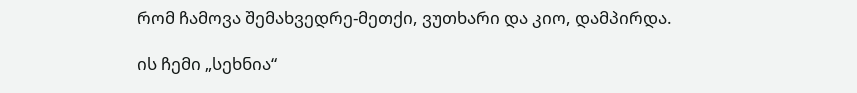რომ ჩამოვა შემახვედრე-მეთქი, ვუთხარი და კიო, დამპირდა.

ის ჩემი „სეხნია“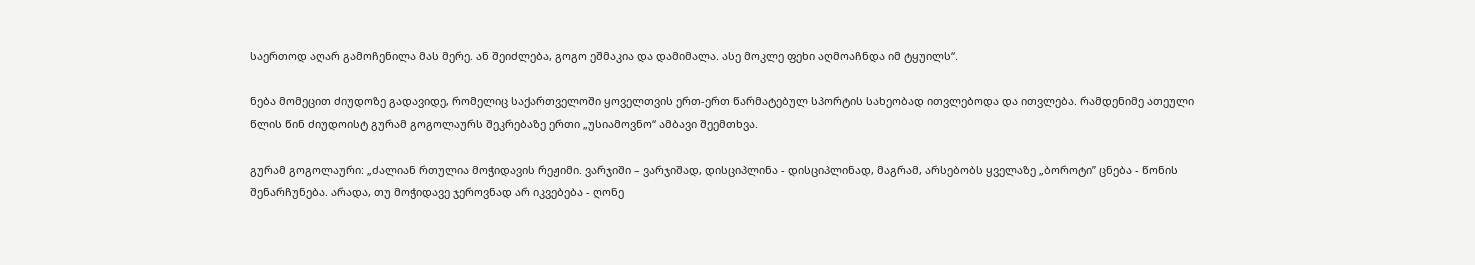საერთოდ აღარ გამოჩენილა მას მერე. ან შეიძლება, გოგო ეშმაკია და დამიმალა. ასე მოკლე ფეხი აღმოაჩნდა იმ ტყუილს“.

ნება მომეცით ძიუდოზე გადავიდე, რომელიც საქართველოში ყოველთვის ერთ-ერთ წარმატებულ სპორტის სახეობად ითვლებოდა და ითვლება. რამდენიმე ათეული წლის წინ ძიუდოისტ გურამ გოგოლაურს შეკრებაზე ერთი „უსიამოვნო“ ამბავი შეემთხვა.

გურამ გოგოლაური: „ძალიან რთულია მოჭიდავის რეჟიმი. ვარჯიში – ვარჯიშად, დისციპლინა - დისციპლინად, მაგრამ, არსებობს ყველაზე „ბოროტი” ცნება - წონის შენარჩუნება. არადა, თუ მოჭიდავე ჯეროვნად არ იკვებება - ღონე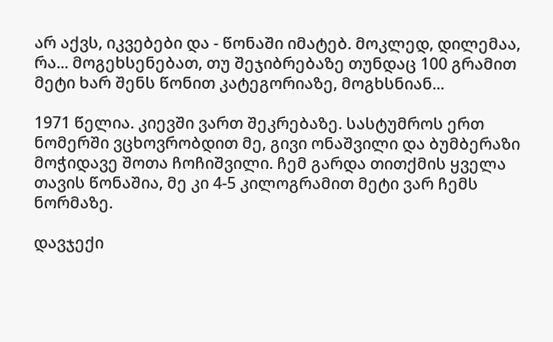არ აქვს, იკვებები და - წონაში იმატებ. მოკლედ, დილემაა, რა... მოგეხსენებათ, თუ შეჯიბრებაზე თუნდაც 100 გრამით მეტი ხარ შენს წონით კატეგორიაზე, მოგხსნიან...

1971 წელია. კიევში ვართ შეკრებაზე. სასტუმროს ერთ ნომერში ვცხოვრობდით მე, გივი ონაშვილი და ბუმბერაზი მოჭიდავე შოთა ჩოჩიშვილი. ჩემ გარდა თითქმის ყველა თავის წონაშია, მე კი 4-5 კილოგრამით მეტი ვარ ჩემს ნორმაზე.

დავჯექი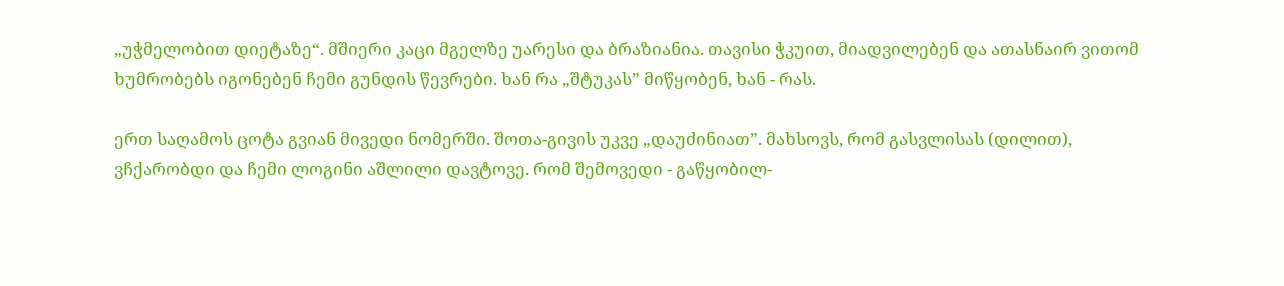„უჭმელობით დიეტაზე“. მშიერი კაცი მგელზე უარესი და ბრაზიანია. თავისი ჭკუით, მიადვილებენ და ათასნაირ ვითომ ხუმრობებს იგონებენ ჩემი გუნდის წევრები. ხან რა „შტუკას” მიწყობენ, ხან - რას.

ერთ საღამოს ცოტა გვიან მივედი ნომერში. შოთა-გივის უკვე „დაუძინიათ”. მახსოვს, რომ გასვლისას (დილით), ვჩქარობდი და ჩემი ლოგინი აშლილი დავტოვე. რომ შემოვედი - გაწყობილ-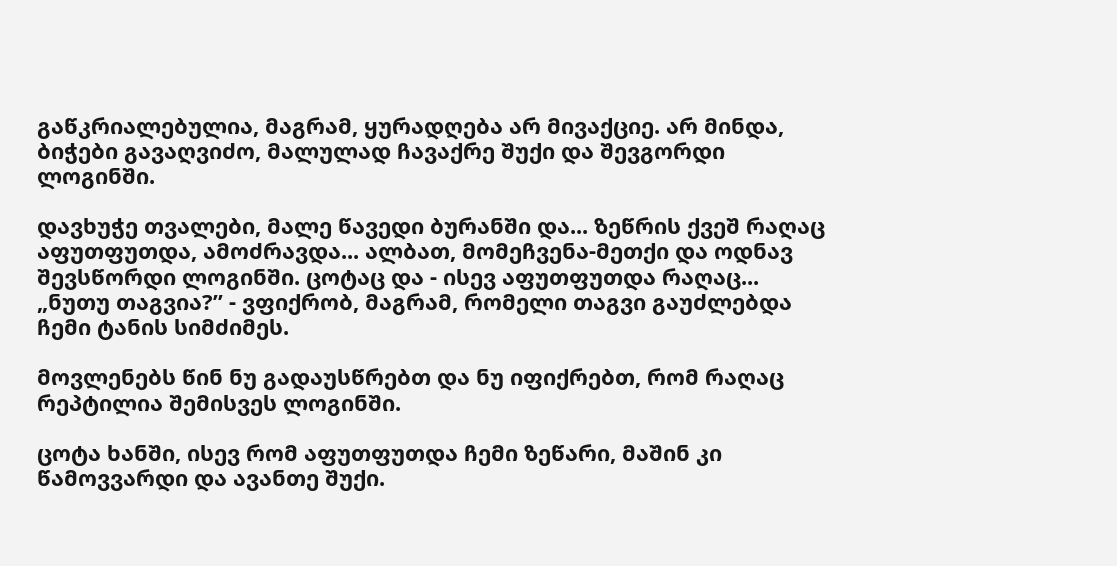გაწკრიალებულია, მაგრამ, ყურადღება არ მივაქციე. არ მინდა, ბიჭები გავაღვიძო, მალულად ჩავაქრე შუქი და შევგორდი ლოგინში.

დავხუჭე თვალები, მალე წავედი ბურანში და... ზეწრის ქვეშ რაღაც აფუთფუთდა, ამოძრავდა... ალბათ, მომეჩვენა-მეთქი და ოდნავ შევსწორდი ლოგინში. ცოტაც და - ისევ აფუთფუთდა რაღაც... „ნუთუ თაგვია?” - ვფიქრობ, მაგრამ, რომელი თაგვი გაუძლებდა ჩემი ტანის სიმძიმეს.

მოვლენებს წინ ნუ გადაუსწრებთ და ნუ იფიქრებთ, რომ რაღაც რეპტილია შემისვეს ლოგინში.

ცოტა ხანში, ისევ რომ აფუთფუთდა ჩემი ზეწარი, მაშინ კი წამოვვარდი და ავანთე შუქი.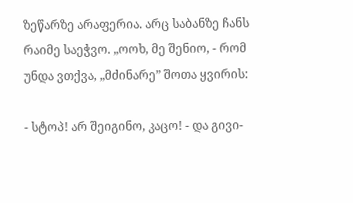ზეწარზე არაფერია. არც საბანზე ჩანს რაიმე საეჭვო. „ოოხ, მე შენიო, - რომ უნდა ვთქვა, „მძინარე” შოთა ყვირის:

- სტოპ! არ შეიგინო, კაცო! - და გივი-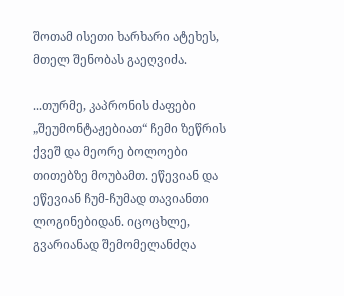შოთამ ისეთი ხარხარი ატეხეს, მთელ შენობას გაეღვიძა.

...თურმე, კაპრონის ძაფები „შეუმონტაჟებიათ“ ჩემი ზეწრის ქვეშ და მეორე ბოლოები თითებზე მოუბამთ. ეწევიან და ეწევიან ჩუმ-ჩუმად თავიანთი ლოგინებიდან. იცოცხლე, გვარიანად შემომელანძღა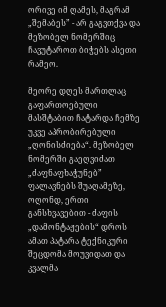ორივე იმ ღამეს, მაგრამ „შემაბეს” - არ გაგვთქვა და მეზობელ ნომერშიც ჩავუტაროთ ბიჭებს ასეთი რამეო.

მეორე დღეს მართლაც გაფართოებული მასშტაბით ჩატარდა ჩემზე უკვე აპრობირებული „ღონისძიება“. მეზობელ ნომერში გაეღვიძათ „ძაფნაფხაჭუნებ” ფალავნებს შუაღამეზე, ოღონდ, ერთი განსხვავებით - ძაფის „დამონტაჟების“ დროს ამათ პატარა ტექნიკური შეცდომა მოუვიდათ და კვალმა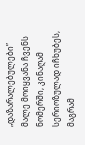„დაზარალებულები” მალე მოიყვანა ჩვენს ნომერში, კინაღამ სერიოზულად იჩხუბეს, მაგრამ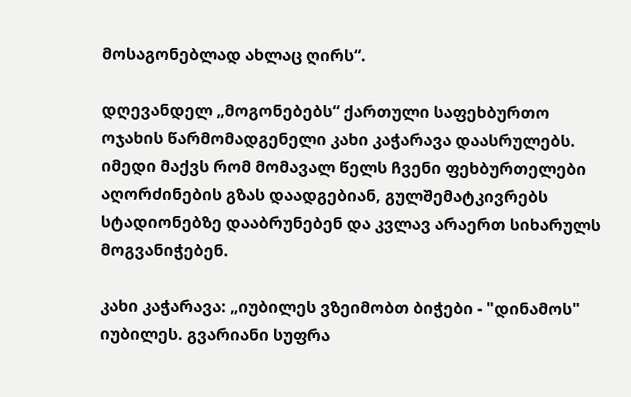მოსაგონებლად ახლაც ღირს“.

დღევანდელ „მოგონებებს“ ქართული საფეხბურთო ოჯახის წარმომადგენელი კახი კაჭარავა დაასრულებს. იმედი მაქვს რომ მომავალ წელს ჩვენი ფეხბურთელები აღორძინების გზას დაადგებიან, გულშემატკივრებს სტადიონებზე დააბრუნებენ და კვლავ არაერთ სიხარულს მოგვანიჭებენ.

კახი კაჭარავა: „იუბილეს ვზეიმობთ ბიჭები - "დინამოს" იუბილეს. გვარიანი სუფრა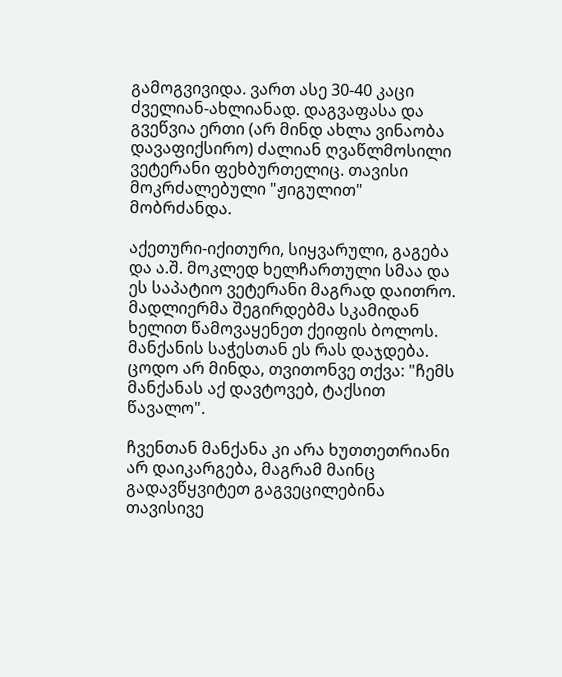გამოგვივიდა. ვართ ასე 30-40 კაცი ძველიან-ახლიანად. დაგვაფასა და გვეწვია ერთი (არ მინდ ახლა ვინაობა დავაფიქსირო) ძალიან ღვაწლმოსილი ვეტერანი ფეხბურთელიც. თავისი მოკრძალებული "ჟიგულით" მობრძანდა.

აქეთური-იქითური, სიყვარული, გაგება და ა.შ. მოკლედ ხელჩართული სმაა და ეს საპატიო ვეტერანი მაგრად დაითრო. მადლიერმა შეგირდებმა სკამიდან ხელით წამოვაყენეთ ქეიფის ბოლოს. მანქანის საჭესთან ეს რას დაჯდება. ცოდო არ მინდა, თვითონვე თქვა: "ჩემს მანქანას აქ დავტოვებ, ტაქსით წავალო".

ჩვენთან მანქანა კი არა ხუთთეთრიანი არ დაიკარგება, მაგრამ მაინც გადავწყვიტეთ გაგვეცილებინა თავისივე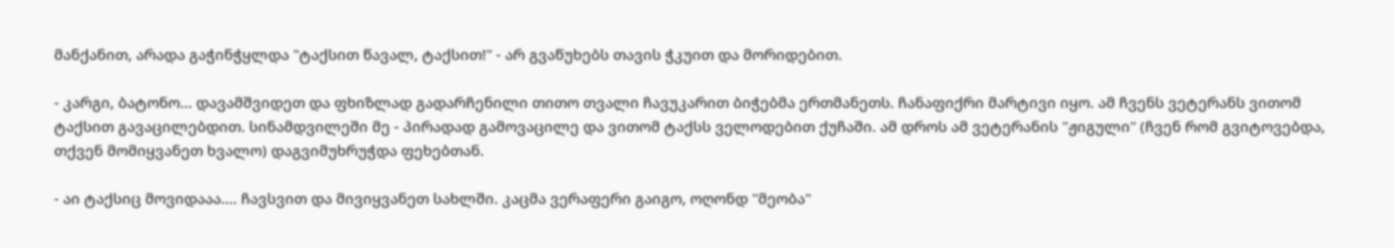მანქანით, არადა გაჭინჭყლდა "ტაქსით წავალ, ტაქსით!" - არ გვაწუხებს თავის ჭკუით და მორიდებით.

- კარგი, ბატონო... დავამშვიდეთ და ფხიზლად გადარჩენილი თითო თვალი ჩავუკარით ბიჭებმა ერთმანეთს. ჩანაფიქრი მარტივი იყო. ამ ჩვენს ვეტერანს ვითომ ტაქსით გავაცილებდით. სინამდვილეში მე - პირადად გამოვაცილე და ვითომ ტაქსს ველოდებით ქუჩაში. ამ დროს ამ ვეტერანის "ჟიგული" (ჩვენ რომ გვიტოვებდა, თქვენ მომიყვანეთ ხვალო) დაგვიმუხრუჭდა ფეხებთან.

- აი ტაქსიც მოვიდააა.... ჩავსვით და მივიყვანეთ სახლში. კაცმა ვერაფერი გაიგო, ოღონდ "მეობა"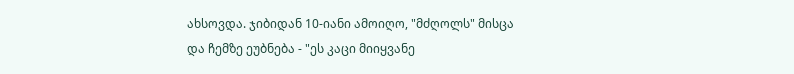ახსოვდა. ჯიბიდან 10-იანი ამოიღო, "მძღოლს" მისცა და ჩემზე ეუბნება - "ეს კაცი მიიყვანე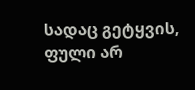სადაც გეტყვის, ფული არ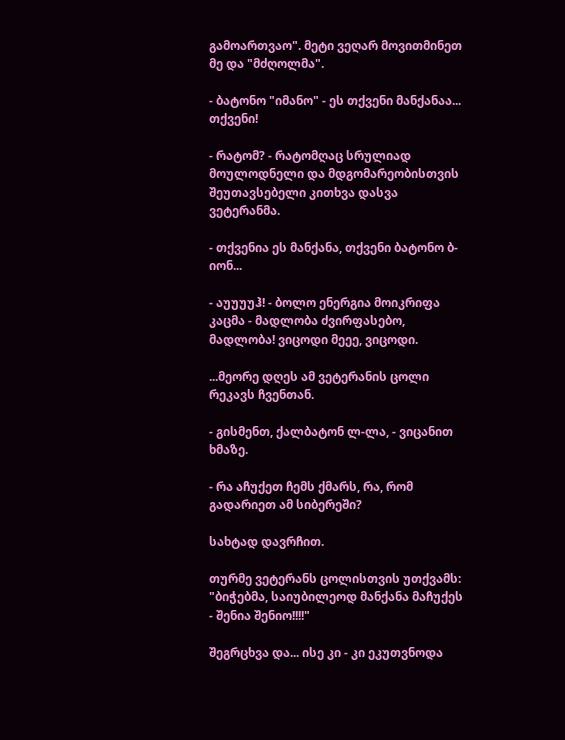გამოართვაო". მეტი ვეღარ მოვითმინეთ მე და "მძღოლმა".

- ბატონო "იმანო" - ეს თქვენი მანქანაა... თქვენი!

- რატომ? - რატომღაც სრულიად მოულოდნელი და მდგომარეობისთვის შეუთავსებელი კითხვა დასვა ვეტერანმა.

- თქვენია ეს მანქანა, თქვენი ბატონო ბ-იონ...

- აუუუუჰ! - ბოლო ენერგია მოიკრიფა კაცმა - მადლობა ძვირფასებო, მადლობა! ვიცოდი მეეე, ვიცოდი.

...მეორე დღეს ამ ვეტერანის ცოლი რეკავს ჩვენთან.

- გისმენთ, ქალბატონ ლ-ლა, - ვიცანით ხმაზე.

- რა აჩუქეთ ჩემს ქმარს, რა, რომ გადარიეთ ამ სიბერეში?

სახტად დავრჩით.

თურმე ვეტერანს ცოლისთვის უთქვამს: "ბიჭებმა, საიუბილეოდ მანქანა მაჩუქეს - შენია შენიო!!!!"

შეგრცხვა და... ისე კი - კი ეკუთვნოდა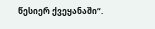წესიერ ქვეყანაში“.